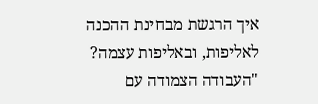איך הרגשת מבחינת ההכנה לאליפות, ובאליפות עצמה?
"העבודה הצמודה עם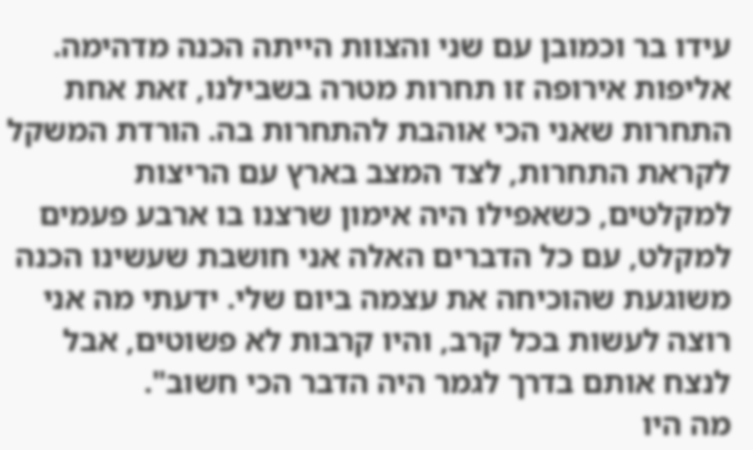עידו בר וכמובן עם שני והצוות הייתה הכנה מדהימה. אליפות אירופה זו תחרות מטרה בשבילנו, זאת אחת התחרות שאני הכי אוהבת להתחרות בה. הורדת המשקל לקראת התחרות, לצד המצב בארץ עם הריצות למקלטים, כשאפילו היה אימון שרצנו בו ארבע פעמים למקלט, עם כל הדברים האלה אני חושבת שעשינו הכנה משוגעת שהוכיחה את עצמה ביום שלי. ידעתי מה אני רוצה לעשות בכל קרב, והיו קרבות לא פשוטים, אבל לנצח אותם בדרך לגמר היה הדבר הכי חשוב".
מה היו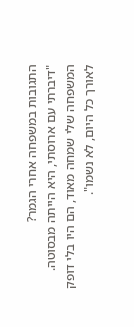התגובות במשפחה אחרי הגמר?
"דיברתי עם ארוסתי, היא הייתה מבסוטה. המשפחה שלי שמחה מאוד, הם היו בלי דופק לאורך כל היום, לא נשמו".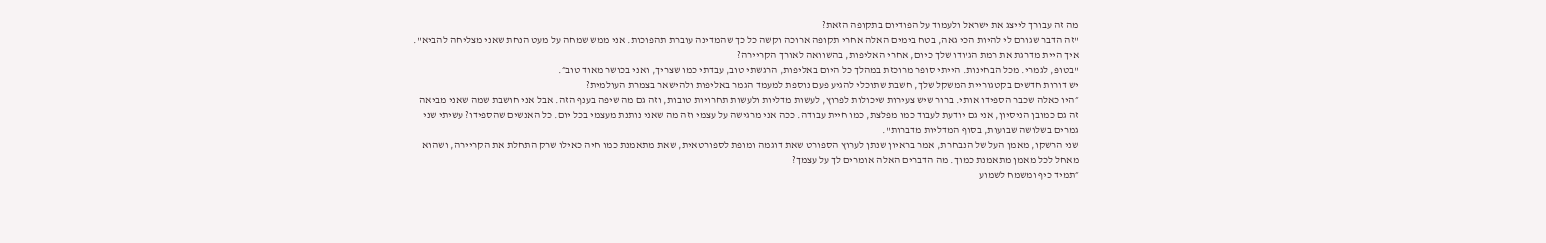מה זה עבורך לייצג את ישראל ולעמוד על הפודיום בתקופה הזאת?
"זה הדבר שגורם לי להיות הכי גאה, בטח בימים האלה אחרי תקופה ארוכה וקשה כל כך שהמדינה עוברת תהפוכות. אני ממש שמחה על מעט הנחת שאני מצליחה להביא".
איך היית מדרגת את רמת הג'ודו שלך כיום, אחרי האליפות, בהשוואה לאורך הקריירה?
"בטופּ, לגמרי. מכל הבחינות. הייתי סופר מרוכזת במהלך כל היום באליפות, הרגשתי טוב, עבדתי כמו שצריך, ואני בכושר מאוד טוב״.
יש דורות חדשים בקטגוריית המשקל שלך, חשבת שתוכלי להגיע פעם נוספת למעמד הגמר באליפות ולהישאר בצמרת העולמית?
״היו כאלה שכבר הספידו אותי. ברור שיש צעירות שיכולות לפרוץ, לעשות מדליות ולעשות תחרויות טובות, וזה גם מה שיפה בענף הזה. אבל אני חושבת שמה שאני מביאה זה גם כמובן הניסיון, אני גם יודעת לעבוד כמו מפלצת, כמו חיית עבודה. ככה אני מרגישה על עצמי וזה מה שאני נותנת מעצמי בכל יום. כל האנשים שהספידו? עשיתי שני גמרים בשלושה שבועות, בסוף המדליות מדברות".
שני הרשקו, מאמן העל של הנבחרת, אמר בראיון שנתן לערוץ הספורט שאת דוגמה ומופת לספורטאית, שאת מתאמנת כמו חיה כאילו שרק התחלת את הקריירה, ושהוא מאחל לכל מאמן מתאמנת כמוך. מה הדברים האלה אומרים לך על עצמך?
״תמיד כיף ומשמח לשמוע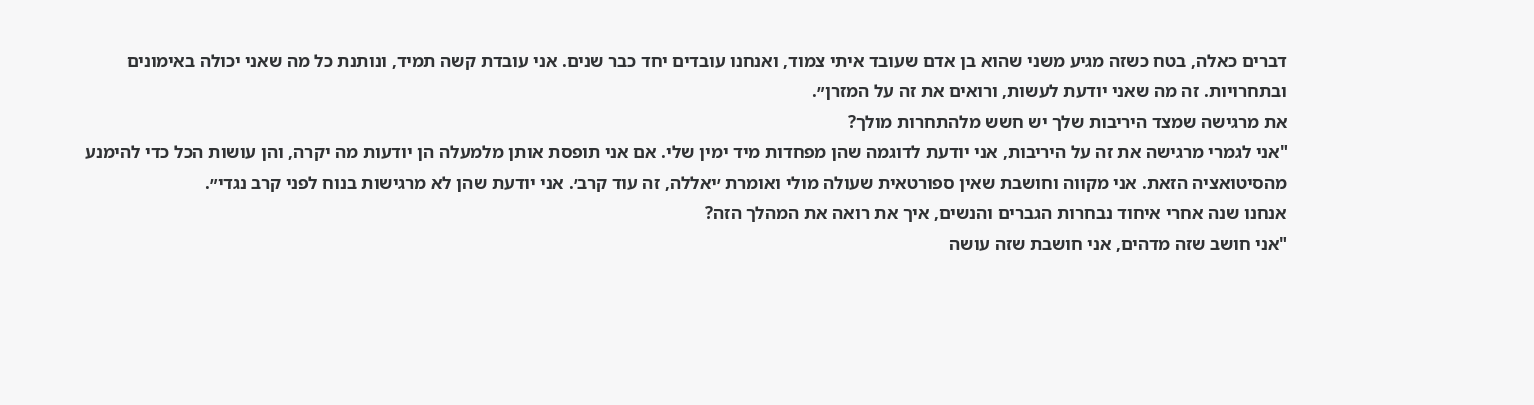דברים כאלה, בטח כשזה מגיע משני שהוא בן אדם שעובד איתי צמוד, ואנחנו עובדים יחד כבר שנים. אני עובדת קשה תמיד, ונותנת כל מה שאני יכולה באימונים ובתחרויות. זה מה שאני יודעת לעשות, ורואים את זה על המזרן״.
את מרגישה שמצד היריבות שלך יש חשש מלהתחרות מולך?
"אני לגמרי מרגישה את זה על היריבות, אני יודעת לדוגמה שהן מפחדות מיד ימין שלי. אם אני תופסת אותן מלמעלה הן יודעות מה יקרה, והן עושות הכל כדי להימנע מהסיטואציה הזאת. אני מקווה וחושבת שאין ספורטאית שעולה מולי ואומרת ׳יאללה, זה עוד קרב׳. אני יודעת שהן לא מרגישות בנוח לפני קרב נגדי״.
אנחנו שנה אחרי איחוד נבחרות הגברים והנשים, איך את רואה את המהלך הזה?
"אני חושב שזה מדהים, אני חושבת שזה עושה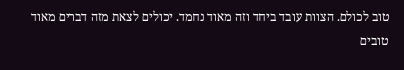טוב לכולם. הצוות עובד ביחד וזה מאוד נחמד. יכולים לצאת מזה דברים מאוד טובים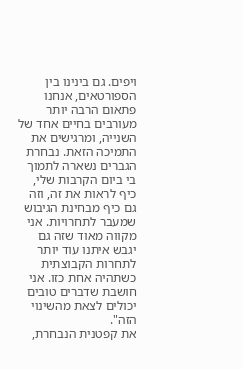ויפים. גם בינינו בין הספורטאים, אנחנו פתאום הרבה יותר מעורבים בחיים אחד של השנייה, ומרגישים את התמיכה הזאת. נבחרת הגברים נשארה לתמוך בי ביום הקרבות שלי, כיף לראות את זה, וזה גם כיף מבחינת הגיבוש שמעבר לתחרויות. אני מקווה מאוד שזה גם יגבש איתנו עוד יותר לתחרות הקבוצתית כשתהיה אחת כזו. אני חושבת שדברים טובים יכולים לצאת מהשינוי הזה".
את קפטנית הנבחרת,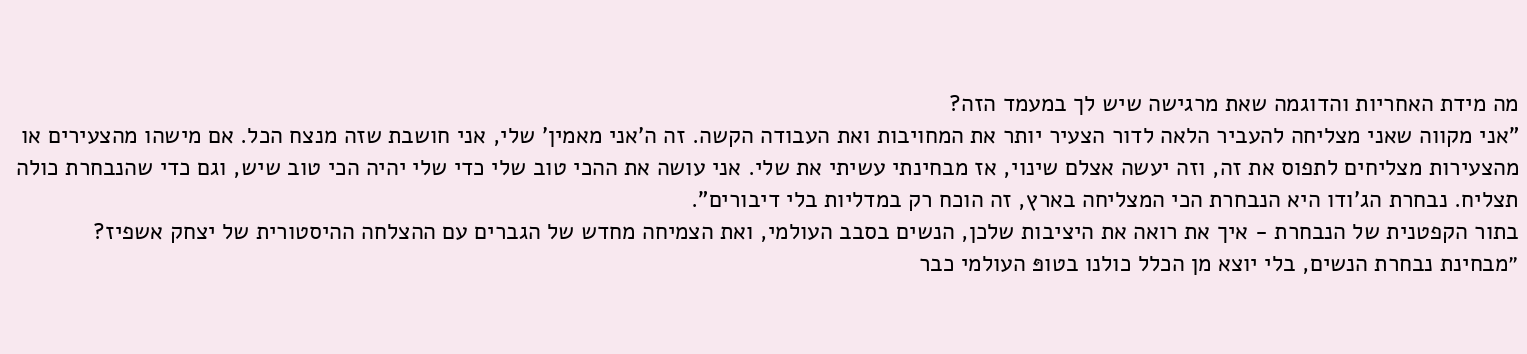מה מידת האחריות והדוגמה שאת מרגישה שיש לך במעמד הזה?
"אני מקווה שאני מצליחה להעביר הלאה לדור הצעיר יותר את המחויבות ואת העבודה הקשה. זה ה'אני מאמין' שלי, אני חושבת שזה מנצח הכל. אם מישהו מהצעירים או מהצעירות מצליחים לתפוס את זה, וזה יעשה אצלם שינוי, אז מבחינתי עשיתי את שלי. אני עושה את ההכי טוב שלי כדי שלי יהיה הכי טוב שיש, וגם כדי שהנבחרת כולה תצליח. נבחרת הג'ודו היא הנבחרת הכי המצליחה בארץ, זה הוכח רק במדליות בלי דיבורים".
בתור הקפטנית של הנבחרת - איך את רואה את היציבות שלכן, הנשים בסבב העולמי, ואת הצמיחה מחדש של הגברים עם ההצלחה ההיסטורית של יצחק אשפיז?
״מבחינת נבחרת הנשים, בלי יוצא מן הכלל כולנו בטופּ העולמי כבר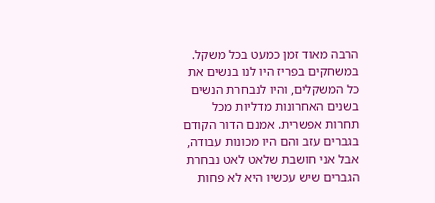הרבה מאוד זמן כמעט בכל משקל. במשחקים בפריז היו לנו בנשים את כל המשקלים, והיו לנבחרת הנשים בשנים האחרונות מדליות מכל תחרות אפשרית. אמנם הדור הקודם בגברים עזב והם היו מכונות עבודה, אבל אני חושבת שלאט לאט נבחרת הגברים שיש עכשיו היא לא פחות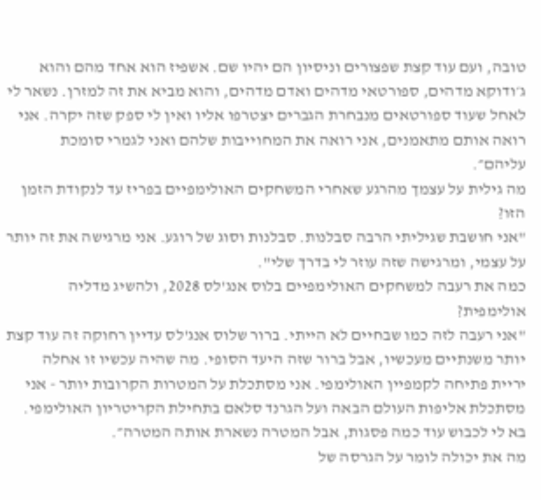טובה, ועם עוד קצת שפצורים וניסיון הם יהיו שם. אשפיז הוא אחד מהם והוא ג׳ודוקא מדהים, ספורטאי מדהים ואדם מדהים, והוא מביא את זה למזרן. נשאר לי לאחל שעוד ספורטאים מנבחרת הגברים יצטרפו אליו ואין לי ספק שזה יקרה. אני רואה אותם מתאמנים, אני רואה את המחוייבות שלהם ואני לגמרי סומכת עליהם״.
מה גילית על עצמך מהרגע שאחרי המשחקים האולימפיים בפריז עד לנקודת הזמן הזו?
"אני חושבת שגיליתי הרבה סבלנות. סבלנות וסוג של רוגע. אני מרגישה את זה יותר על עצמי, ומרגישה שזה עוזר לי בדרך שלי".
כמה את רעבה למשחקים האולימפיים בלוס אנג'לס 2028, ולהשיג מדליה אולימפית?
"אני רעבה לזה כמו שבחיים לא הייתי. ברור שלוס אנג'לס עדיין רחוקה זה עוד קצת יותר משנתיים מעכשיו, אבל ברור שזה היעד הסופי. מה שהיה עכשיו זו אחלה יריית פתיחה לקמפיין האולימפי. אני מסתכלת על המטרות הקרובות יותר - אני מסתכלת אליפות העולם הבאה ועל הגרנד סלאם בתחילת הקריטריון האולימפי. בא לי לכבוש עוד כמה פסגות, אבל המטרה נשארת אותה המטרה״.
מה את יכולה לומר על הגרסה של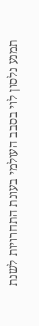תמנע נלסון לוי בסבב העולמי בעונת התחרויות לשנת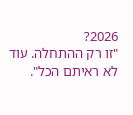2026?
"זו רק ההתחלה. עוד לא ראיתם הכל".